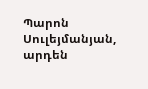Պարոն Սուլեյմանյան, արդեն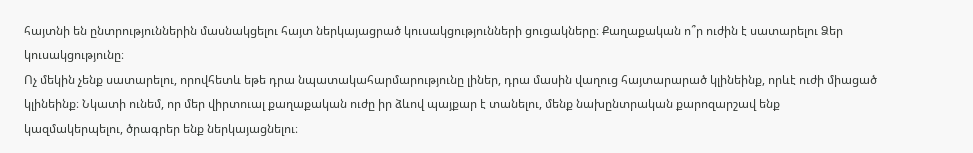հայտնի են ընտրություններին մասնակցելու հայտ ներկայացրած կուսակցությունների ցուցակները։ Քաղաքական ո՞ր ուժին է սատարելու Ձեր կուսակցությունը։
Ոչ մեկին չենք սատարելու, որովհետև եթե դրա նպատակահարմարությունը լիներ, դրա մասին վաղուց հայտարարած կլինեինք, որևէ ուժի միացած կլինեինք։ Նկատի ունեմ, որ մեր վիրտուալ քաղաքական ուժը իր ձևով պայքար է տանելու, մենք նախընտրական քարոզարշավ ենք կազմակերպելու, ծրագրեր ենք ներկայացնելու։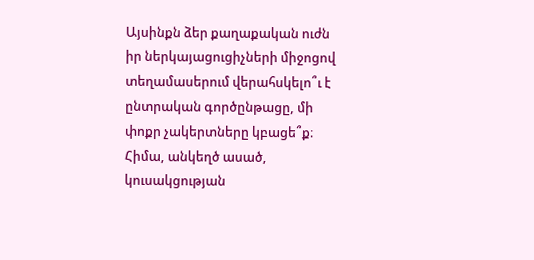Այսինքն ձեր քաղաքական ուժն իր ներկայացուցիչների միջոցով տեղամասերում վերահսկելո՞ւ է ընտրական գործընթացը, մի փոքր չակերտները կբացե՞ք։
Հիմա, անկեղծ ասած, կուսակցության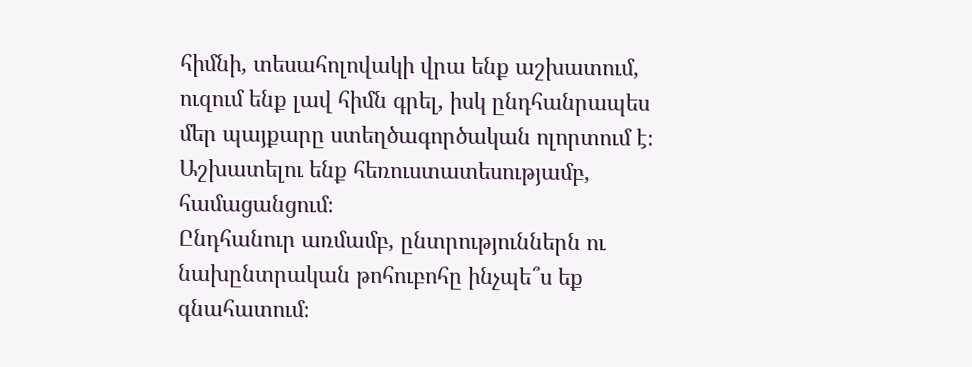հիմնի, տեսահոլովակի վրա ենք աշխատում, ուզում ենք լավ հիմն գրել, իսկ ընդհանրապես մեր պայքարը ստեղծագործական ոլորտում է։ Աշխատելու ենք հեռուստատեսությամբ, համացանցում։
Ընդհանուր առմամբ, ընտրություններն ու նախընտրական թոհուբոհը ինչպե՞ս եք գնահատում։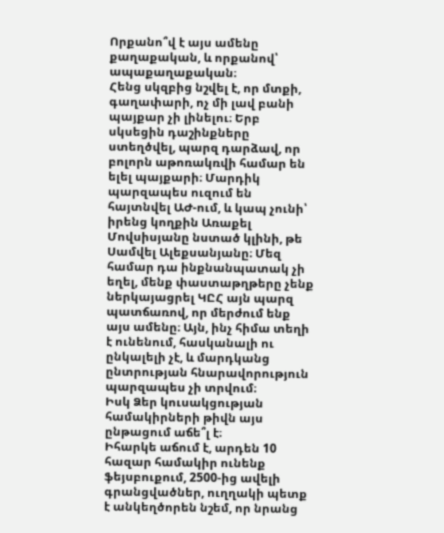Որքանո՞վ է այս ամենը քաղաքական, և որքանով՝ ապաքաղաքական։
Հենց սկզբից նշվել է, որ մտքի, գաղափարի, ոչ մի լավ բանի պայքար չի լինելու։ Երբ սկսեցին դաշինքները ստեղծվել, պարզ դարձավ, որ բոլորն աթոռակռվի համար են ելել պայքարի։ Մարդիկ պարզապես ուզում են հայտնվել ԱԺ-ում, և կապ չունի՝ իրենց կողքին Առաքել Մովսիսյանը նստած կլինի, թե Սամվել Ալեքսանյանը։ Մեզ համար դա ինքնանպատակ չի եղել, մենք փաստաթղթերը չենք ներկայացրել ԿԸՀ այն պարզ պատճառով, որ մերժում ենք այս ամենը։ Այն, ինչ հիմա տեղի է ունենում, հասկանալի ու ընկալելի չէ, և մարդկանց ընտրության հնարավորություն պարզապես չի տրվում։
Իսկ Ձեր կուսակցության համակիրների թիվն այս ընթացում աճե՞լ է։
Իհարկե աճում է, արդեն 10 հազար համակիր ունենք ֆեյսբուքում, 2500-ից ավելի գրանցվածներ, ուղղակի պետք է անկեղծորեն նշեմ, որ նրանց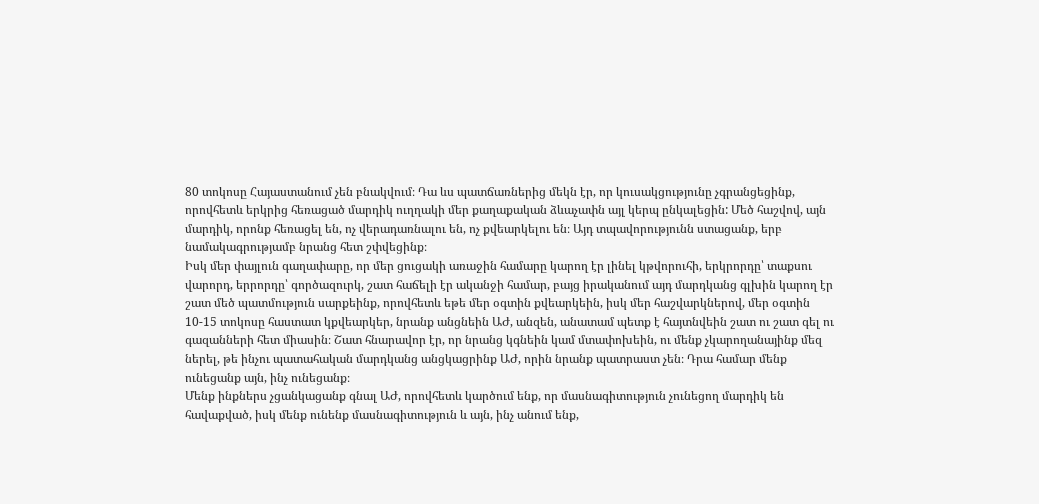80 տոկոսը Հայաստանում չեն բնակվում։ Դա ևս պատճառներից մեկն էր, որ կուսակցությունը չգրանցեցինք, որովհետև երկրից հեռացած մարդիկ ուղղակի մեր քաղաքական ձևաչափն այլ կերպ ընկալեցին: Մեծ հաշվով, այն մարդիկ, որոնք հեռացել են, ոչ վերադառնալու են, ոչ քվեարկելու են։ Այդ տպավորությունն ստացանք, երբ նամակագրությամբ նրանց հետ շփվեցինք։
Իսկ մեր փայլուն գաղափարը, որ մեր ցուցակի առաջին համարը կարող էր լինել կթվորուհի, երկրորդը՝ տաքսու վարորդ, երրորդը՝ գործազուրկ, շատ հաճելի էր ականջի համար, բայց իրականում այդ մարդկանց գլխին կարող էր շատ մեծ պատմություն սարքեինք, որովհետև եթե մեր օգտին քվեարկեին, իսկ մեր հաշվարկներով, մեր օգտին 10-15 տոկոսը հաստատ կքվեարկեր, նրանք անցնեին ԱԺ, անզեն, անատամ պետք է հայտնվեին շատ ու շատ գել ու գազանների հետ միասին։ Շատ հնարավոր էր, որ նրանց կգնեին կամ մտափոխեին, ու մենք չկարողանայինք մեզ ներել, թե ինչու պատահական մարդկանց անցկացրինք ԱԺ, որին նրանք պատրաստ չեն։ Դրա համար մենք ունեցանք այն, ինչ ունեցանք։
Մենք ինքներս չցանկացանք գնալ ԱԺ, որովհետև կարծում ենք, որ մասնագիտություն չունեցող մարդիկ են հավաքված, իսկ մենք ունենք մասնագիտություն և այն, ինչ անում ենք,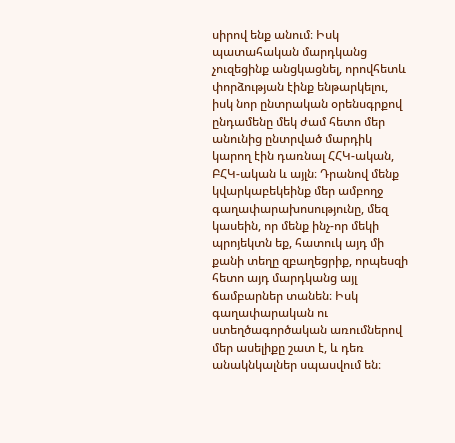սիրով ենք անում։ Իսկ պատահական մարդկանց չուզեցինք անցկացնել, որովհետև փորձության էինք ենթարկելու, իսկ նոր ընտրական օրենսգրքով ընդամենը մեկ ժամ հետո մեր անունից ընտրված մարդիկ կարող էին դառնալ ՀՀԿ-ական, ԲՀԿ-ական և այլն։ Դրանով մենք կվարկաբեկեինք մեր ամբողջ գաղափարախոսությունը, մեզ կասեին, որ մենք ինչ-որ մեկի պրոյեկտն եք, հատուկ այդ մի քանի տեղը զբաղեցրիք, որպեսզի հետո այդ մարդկանց այլ ճամբարներ տանեն։ Իսկ գաղափարական ու ստեղծագործական առումներով մեր ասելիքը շատ է, և դեռ անակնկալներ սպասվում են։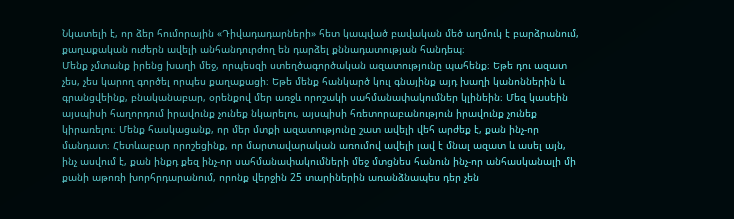Նկատելի է, որ ձեր հումորային «Դիվադադարների» հետ կապված բավական մեծ աղմուկ է բարձրանում, քաղաքական ուժերն ավելի անհանդուրժող են դարձել քննադատության հանդեպ։
Մենք չմտանք իրենց խաղի մեջ, որպեսզի ստեղծագործական ազատությունը պահենք։ Եթե դու ազատ չես, չես կարող գործել որպես քաղաքացի։ Եթե մենք հանկարծ կուլ գնայինք այդ խաղի կանոններին և գրանցվեինք, բնականաբար, օրենքով մեր առջև որոշակի սահմանափակումներ կլինեին։ Մեզ կասեին այսպիսի հաղորդում իրավունք չունեք նկարելու, այսպիսի հռետորաբանություն իրավունք չունեք կիրառելու։ Մենք հասկացանք, որ մեր մտքի ազատությունը շատ ավելի վեհ արժեք է, քան ինչ-որ մանդատ։ Հետևաբար որոշեցինք, որ մարտավարական առումով ավելի լավ է մնալ ազատ և ասել այն, ինչ ասվում է, քան ինքդ քեզ ինչ-որ սահմանափակումների մեջ մտցնես հանուն ինչ-որ անհասկանալի մի քանի աթոռի խորհրդարանում, որոնք վերջին 25 տարիներին առանձնապես դեր չեն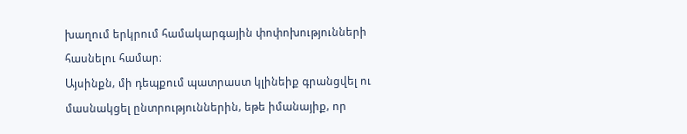խաղում երկրում համակարգային փոփոխությունների հասնելու համար։
Այսինքն, մի դեպքում պատրաստ կլինեիք գրանցվել ու մասնակցել ընտրություններին, եթե իմանայիք, որ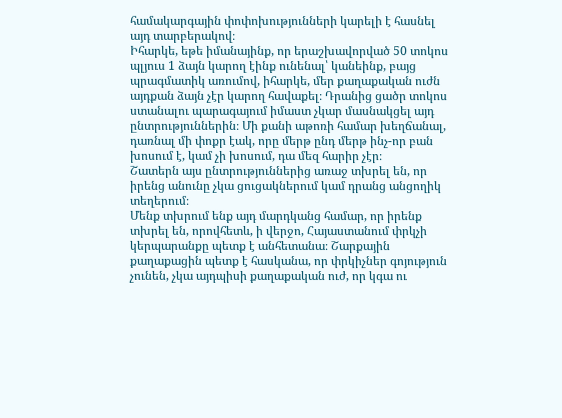համակարգային փոփոխությունների կարելի է հասնել այդ տարբերակով։
Իհարկե, եթե իմանայինք, որ երաշխավորված 50 տոկոս պլյուս 1 ձայն կարող էինք ունենալ՝ կանեինք, բայց պրագմատիկ առումով, իհարկե, մեր քաղաքական ուժն այդքան ձայն չէր կարող հավաքել։ Դրանից ցածր տոկոս ստանալու պարագայում իմաստ չկար մասնակցել այդ ընտրություններին։ Մի քանի աթոռի համար խեղճանալ, դառնալ մի փոքր էակ, որը մերթ ընդ մերթ ինչ-որ բան խոսում է, կամ չի խոսում, դա մեզ հարիր չէր։
Շատերն այս ընտրություններից առաջ տխրել են, որ իրենց անունը չկա ցուցակներում կամ դրանց անցողիկ տեղերում։
Մենք տխրում ենք այդ մարդկանց համար, որ իրենք տխրել են, որովհետև, ի վերջո, Հայաստանում փրկչի կերպարանքը պետք է անհետանա։ Շարքային քաղաքացին պետք է հասկանա, որ փրկիչներ գոյություն չունեն, չկա այդպիսի քաղաքական ուժ, որ կգա ու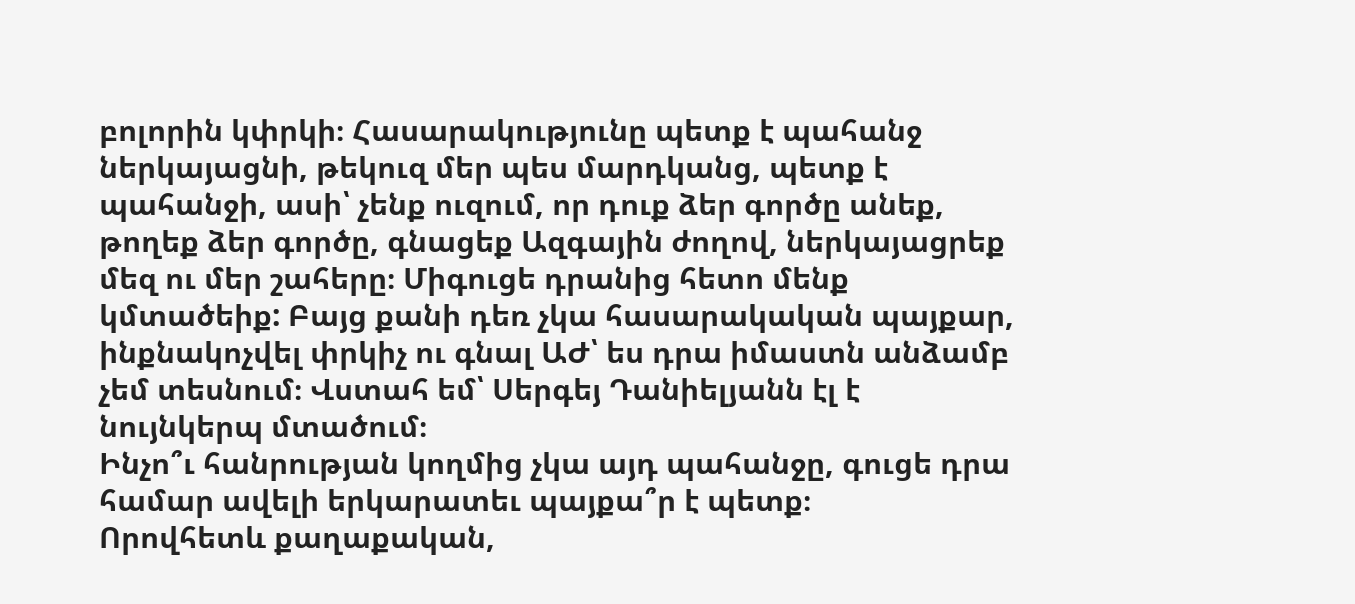բոլորին կփրկի։ Հասարակությունը պետք է պահանջ ներկայացնի, թեկուզ մեր պես մարդկանց, պետք է պահանջի, ասի՝ չենք ուզում, որ դուք ձեր գործը անեք, թողեք ձեր գործը, գնացեք Ազգային ժողով, ներկայացրեք մեզ ու մեր շահերը։ Միգուցե դրանից հետո մենք կմտածեիք: Բայց քանի դեռ չկա հասարակական պայքար, ինքնակոչվել փրկիչ ու գնալ ԱԺ՝ ես դրա իմաստն անձամբ չեմ տեսնում։ Վստահ եմ՝ Սերգեյ Դանիելյանն էլ է նույնկերպ մտածում։
Ինչո՞ւ հանրության կողմից չկա այդ պահանջը, գուցե դրա համար ավելի երկարատեւ պայքա՞ր է պետք։
Որովհետև քաղաքական,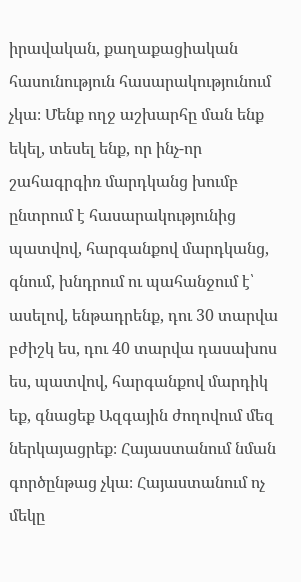իրավական, քաղաքացիական հասունություն հասարակությունում չկա։ Մենք ողջ աշխարհը ման ենք եկել, տեսել ենք, որ ինչ-որ շահագրգիռ մարդկանց խումբ ընտրում է հասարակությունից պատվով, հարգանքով մարդկանց, գնում, խնդրում ու պահանջում է՝ ասելով, ենթադրենք, դու 30 տարվա բժիշկ ես, դու 40 տարվա դասախոս ես, պատվով, հարգանքով մարդիկ եք, գնացեք Ազգային ժողովում մեզ ներկայացրեք։ Հայաստանում նման գործընթաց չկա։ Հայաստանում ոչ մեկը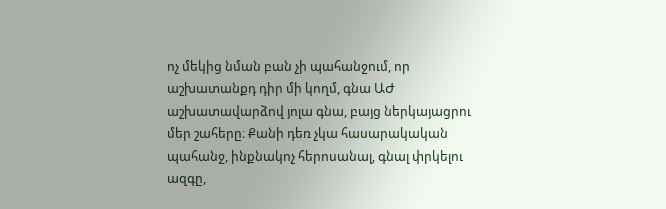ոչ մեկից նման բան չի պահանջում, որ աշխատանքդ դիր մի կողմ, գնա ԱԺ աշխատավարձով յոլա գնա, բայց ներկայացրու մեր շահերը։ Քանի դեռ չկա հասարակական պահանջ, ինքնակոչ հերոսանալ, գնալ փրկելու ազգը,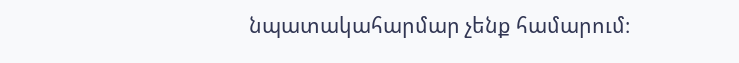նպատակահարմար չենք համարում։